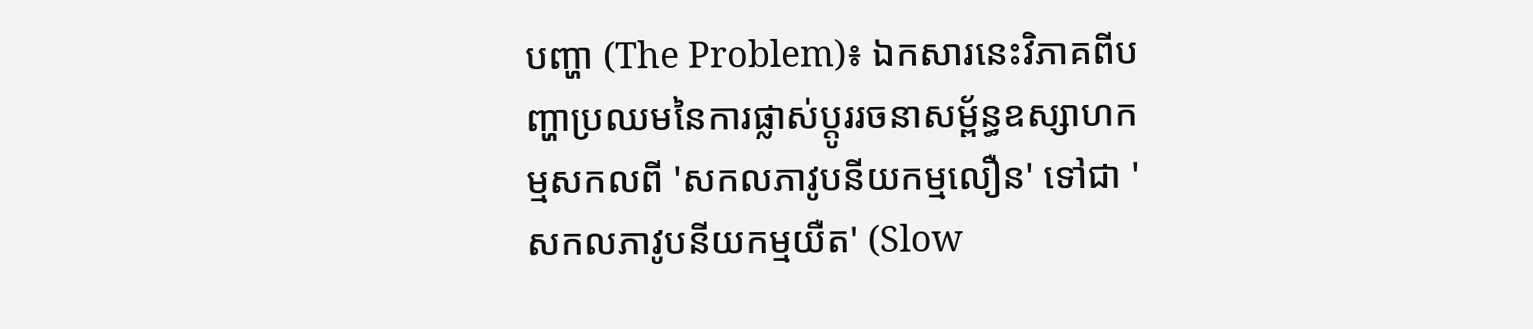បញ្ហា (The Problem)៖ ឯកសារនេះវិភាគពីបញ្ហាប្រឈមនៃការផ្លាស់ប្តូររចនាសម្ព័ន្ធឧស្សាហកម្មសកលពី 'សកលភាវូបនីយកម្មលឿន' ទៅជា 'សកលភាវូបនីយកម្មយឺត' (Slow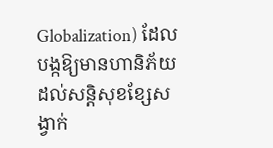Globalization) ដែលបង្កឱ្យមានហានិភ័យដល់សន្តិសុខខ្សែសង្វាក់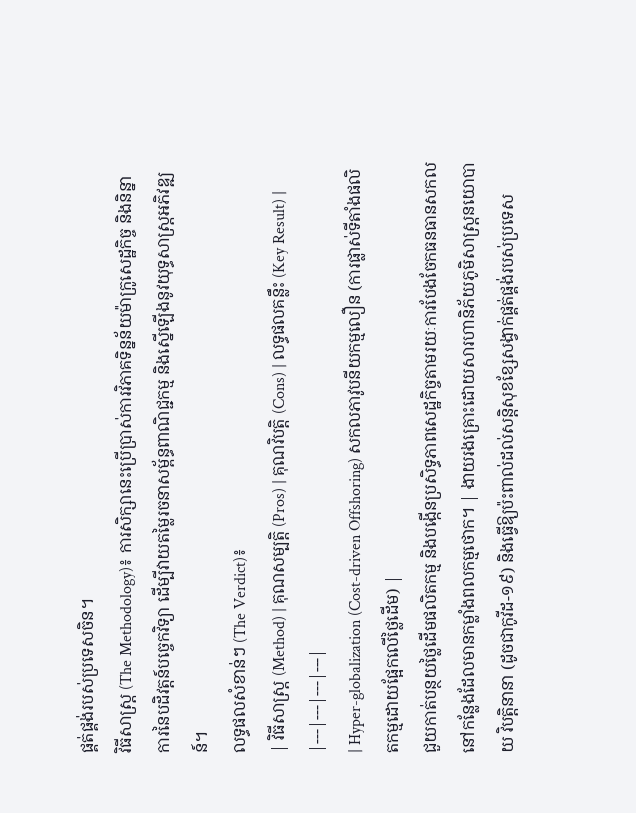ផ្គត់ផ្គង់របស់ប្រទេសចិន។
វិធីសាស្ត្រ (The Methodology)៖ ការសិក្សានេះប្រើប្រាស់ការវិភាគទិន្នន័យម៉ាក្រូសេដ្ឋកិច្ច និងនិន្នាការនៃបដិវត្តន៍បច្ចេកវិទ្យា ដើម្បីវាយតម្លៃរចនាសម្ព័ន្ធពាណិជ្ជកម្ម និងស្នើឡើងនូវយុទ្ធសាស្ត្រអភិវឌ្ឍន៍។
លទ្ធផលសំខាន់ៗ (The Verdict)៖
| វិធីសាស្ត្រ (Method) | គុណសម្បត្តិ (Pros) | គុណវិបត្តិ (Cons) | លទ្ធផលគន្លឹះ (Key Result) |
|---|---|---|---|
| Hyper-globalization (Cost-driven Offshoring) សកលភាវូបនីយកម្មលឿន (ការផ្លាស់ទីតាំងផលិតកម្មដោយផ្អែកលើថ្លៃដើម) |
ជួយកាត់បន្ថយថ្លៃដើមផលិតកម្ម និងបង្កើនប្រសិទ្ធភាពសេដ្ឋកិច្ចតាមរយៈការបែងចែកធនធានសកលនៅកន្លែងដែលមានកម្លាំងពលកម្មថោក។ | ងាយរងគ្រោះដោយសារហានិភ័យភូមិសាស្ត្រនយោបាយ វិបត្តិនានា (ដូចជាកូវីដ-១៩) និងធ្វើឱ្យប៉ះពាល់ដល់សន្តិសុខខ្សែសង្វាក់ផ្គត់ផ្គង់របស់ប្រទេស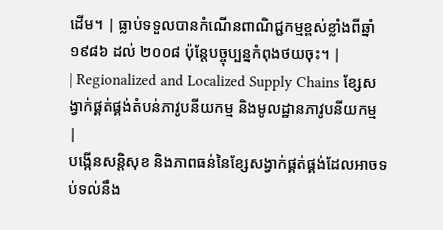ដើម។ | ធ្លាប់ទទួលបានកំណើនពាណិជ្ជកម្មខ្ពស់ខ្លាំងពីឆ្នាំ ១៩៨៦ ដល់ ២០០៨ ប៉ុន្តែបច្ចុប្បន្នកំពុងថយចុះ។ |
| Regionalized and Localized Supply Chains ខ្សែសង្វាក់ផ្គត់ផ្គង់តំបន់ភាវូបនីយកម្ម និងមូលដ្ឋានភាវូបនីយកម្ម |
បង្កើនសន្តិសុខ និងភាពធន់នៃខ្សែសង្វាក់ផ្គត់ផ្គង់ដែលអាចទប់ទល់នឹង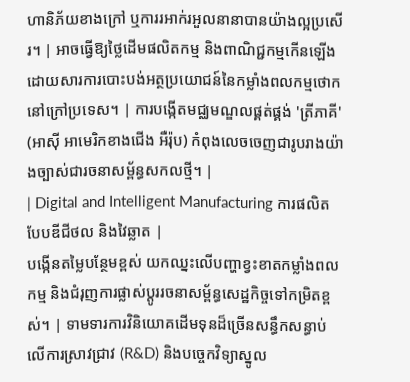ហានិភ័យខាងក្រៅ ឬការរអាក់រអួលនានាបានយ៉ាងល្អប្រសើរ។ | អាចធ្វើឱ្យថ្លៃដើមផលិតកម្ម និងពាណិជ្ជកម្មកើនឡើង ដោយសារការបោះបង់អត្ថប្រយោជន៍នៃកម្លាំងពលកម្មថោកនៅក្រៅប្រទេស។ | ការបង្កើតមជ្ឈមណ្ឌលផ្គត់ផ្គង់ 'ត្រីភាគី' (អាស៊ី អាមេរិកខាងជើង អឺរ៉ុប) កំពុងលេចចេញជារូបរាងយ៉ាងច្បាស់ជារចនាសម្ព័ន្ធសកលថ្មី។ |
| Digital and Intelligent Manufacturing ការផលិតបែបឌីជីថល និងវៃឆ្លាត |
បង្កើនតម្លៃបន្ថែមខ្ពស់ យកឈ្នះលើបញ្ហាខ្វះខាតកម្លាំងពលកម្ម និងជំរុញការផ្លាស់ប្តូររចនាសម្ព័ន្ធសេដ្ឋកិច្ចទៅកម្រិតខ្ពស់។ | ទាមទារការវិនិយោគដើមទុនដ៏ច្រើនសន្ធឹកសន្ធាប់លើការស្រាវជ្រាវ (R&D) និងបច្ចេកវិទ្យាស្នូល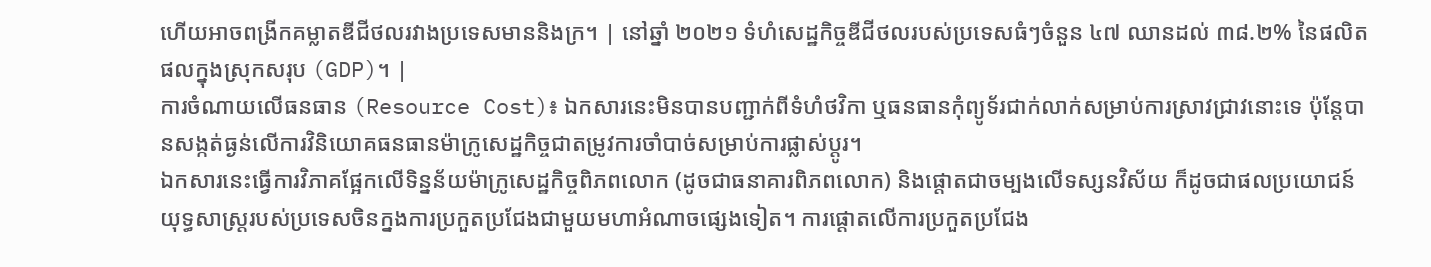ហើយអាចពង្រីកគម្លាតឌីជីថលរវាងប្រទេសមាននិងក្រ។ | នៅឆ្នាំ ២០២១ ទំហំសេដ្ឋកិច្ចឌីជីថលរបស់ប្រទេសធំៗចំនួន ៤៧ ឈានដល់ ៣៨.២% នៃផលិតផលក្នុងស្រុកសរុប (GDP)។ |
ការចំណាយលើធនធាន (Resource Cost)៖ ឯកសារនេះមិនបានបញ្ជាក់ពីទំហំថវិកា ឬធនធានកុំព្យូទ័រជាក់លាក់សម្រាប់ការស្រាវជ្រាវនោះទេ ប៉ុន្តែបានសង្កត់ធ្ងន់លើការវិនិយោគធនធានម៉ាក្រូសេដ្ឋកិច្ចជាតម្រូវការចាំបាច់សម្រាប់ការផ្លាស់ប្តូរ។
ឯកសារនេះធ្វើការវិភាគផ្អែកលើទិន្នន័យម៉ាក្រូសេដ្ឋកិច្ចពិភពលោក (ដូចជាធនាគារពិភពលោក) និងផ្តោតជាចម្បងលើទស្សនវិស័យ ក៏ដូចជាផលប្រយោជន៍យុទ្ធសាស្ត្ររបស់ប្រទេសចិនក្នងការប្រកួតប្រជែងជាមួយមហាអំណាចផ្សេងទៀត។ ការផ្តោតលើការប្រកួតប្រជែង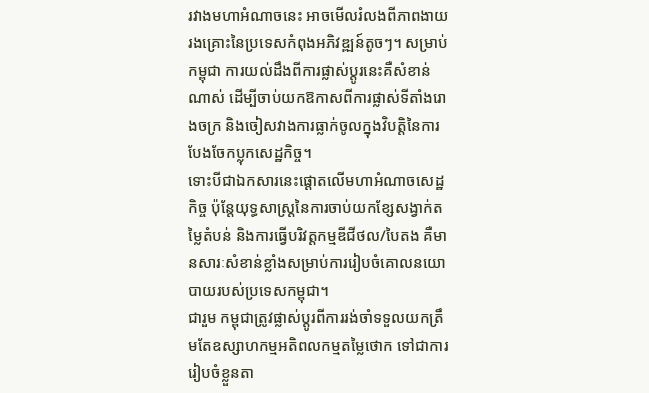រវាងមហាអំណាចនេះ អាចមើលរំលងពីភាពងាយរងគ្រោះនៃប្រទេសកំពុងអភិវឌ្ឍន៍តូចៗ។ សម្រាប់កម្ពុជា ការយល់ដឹងពីការផ្លាស់ប្តូរនេះគឺសំខាន់ណាស់ ដើម្បីចាប់យកឱកាសពីការផ្លាស់ទីតាំងរោងចក្រ និងចៀសវាងការធ្លាក់ចូលក្នុងវិបត្តិនៃការបែងចែកប្លុកសេដ្ឋកិច្ច។
ទោះបីជាឯកសារនេះផ្តោតលើមហាអំណាចសេដ្ឋកិច្ច ប៉ុន្តែយុទ្ធសាស្ត្រនៃការចាប់យកខ្សែសង្វាក់តម្លៃតំបន់ និងការធ្វើបរិវត្តកម្មឌីជីថល/បៃតង គឺមានសារៈសំខាន់ខ្លាំងសម្រាប់ការរៀបចំគោលនយោបាយរបស់ប្រទេសកម្ពុជា។
ជារួម កម្ពុជាត្រូវផ្លាស់ប្តូរពីការរង់ចាំទទួលយកត្រឹមតែឧស្សាហកម្មអតិពលកម្មតម្លៃថោក ទៅជាការរៀបចំខ្លួនតា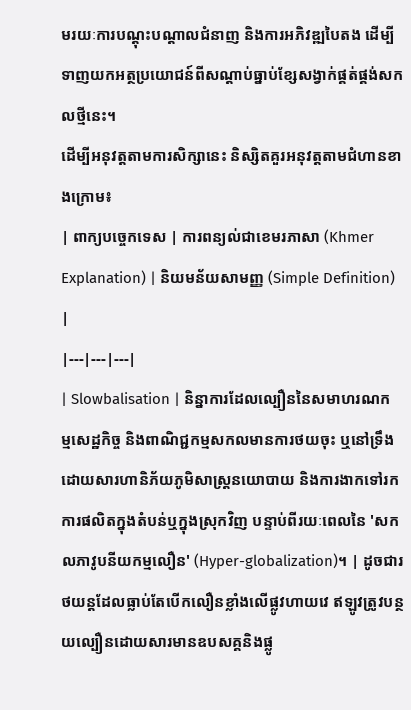មរយៈការបណ្តុះបណ្តាលជំនាញ និងការអភិវឌ្ឍបៃតង ដើម្បីទាញយកអត្ថប្រយោជន៍ពីសណ្តាប់ធ្នាប់ខ្សែសង្វាក់ផ្គត់ផ្គង់សកលថ្មីនេះ។
ដើម្បីអនុវត្តតាមការសិក្សានេះ និស្សិតគួរអនុវត្តតាមជំហានខាងក្រោម៖
| ពាក្យបច្ចេកទេស | ការពន្យល់ជាខេមរភាសា (Khmer Explanation) | និយមន័យសាមញ្ញ (Simple Definition) |
|---|---|---|
| Slowbalisation | និន្នាការដែលល្បឿននៃសមាហរណកម្មសេដ្ឋកិច្ច និងពាណិជ្ជកម្មសកលមានការថយចុះ ឬនៅទ្រឹង ដោយសារហានិភ័យភូមិសាស្ត្រនយោបាយ និងការងាកទៅរកការផលិតក្នុងតំបន់ឬក្នុងស្រុកវិញ បន្ទាប់ពីរយៈពេលនៃ 'សកលភាវូបនីយកម្មលឿន' (Hyper-globalization)។ | ដូចជារថយន្តដែលធ្លាប់តែបើកលឿនខ្លាំងលើផ្លូវហាយវេ ឥឡូវត្រូវបន្ថយល្បឿនដោយសារមានឧបសគ្គនិងផ្លូ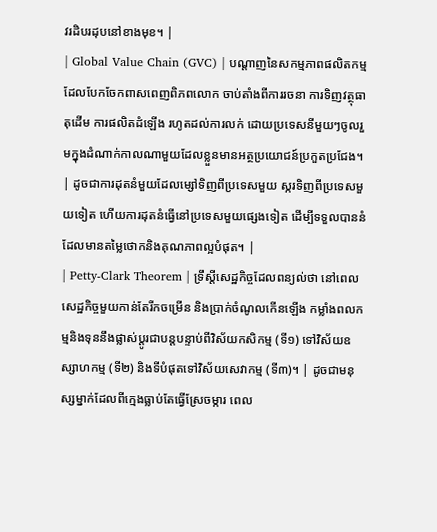វរដិបរដុបនៅខាងមុខ។ |
| Global Value Chain (GVC) | បណ្តាញនៃសកម្មភាពផលិតកម្មដែលបែកចែកពាសពេញពិភពលោក ចាប់តាំងពីការរចនា ការទិញវត្ថុធាតុដើម ការផលិតដំឡើង រហូតដល់ការលក់ ដោយប្រទេសនីមួយៗចូលរួមក្នុងដំណាក់កាលណាមួយដែលខ្លួនមានអត្ថប្រយោជន៍ប្រកួតប្រជែង។ | ដូចជាការដុតនំមួយដែលម្សៅទិញពីប្រទេសមួយ ស្ករទិញពីប្រទេសមួយទៀត ហើយការដុតនំធ្វើនៅប្រទេសមួយផ្សេងទៀត ដើម្បីទទួលបាននំដែលមានតម្លៃថោកនិងគុណភាពល្អបំផុត។ |
| Petty-Clark Theorem | ទ្រឹស្តីសេដ្ឋកិច្ចដែលពន្យល់ថា នៅពេលសេដ្ឋកិច្ចមួយកាន់តែរីកចម្រើន និងប្រាក់ចំណូលកើនឡើង កម្លាំងពលកម្មនិងទុននឹងផ្លាស់ប្តូរជាបន្តបន្ទាប់ពីវិស័យកសិកម្ម (ទី១) ទៅវិស័យឧស្សាហកម្ម (ទី២) និងទីបំផុតទៅវិស័យសេវាកម្ម (ទី៣)។ | ដូចជាមនុស្សម្នាក់ដែលពីក្មេងធ្លាប់តែធ្វើស្រែចម្ការ ពេល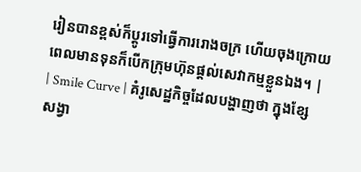រៀនបានខ្ពស់ក៏ប្តូរទៅធ្វើការរោងចក្រ ហើយចុងក្រោយពេលមានទុនក៏បើកក្រុមហ៊ុនផ្តល់សេវាកម្មខ្លួនឯង។ |
| Smile Curve | គំរូសេដ្ឋកិច្ចដែលបង្ហាញថា ក្នុងខ្សែសង្វា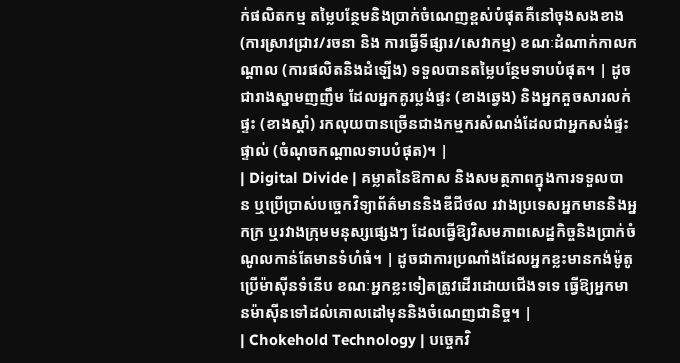ក់ផលិតកម្ម តម្លៃបន្ថែមនិងប្រាក់ចំណេញខ្ពស់បំផុតគឺនៅចុងសងខាង (ការស្រាវជ្រាវ/រចនា និង ការធ្វើទីផ្សារ/សេវាកម្ម) ខណៈដំណាក់កាលកណ្តាល (ការផលិតនិងដំឡើង) ទទួលបានតម្លៃបន្ថែមទាបបំផុត។ | ដូចជារាងស្នាមញញឹម ដែលអ្នកគូរប្លង់ផ្ទះ (ខាងឆ្វេង) និងអ្នកគួចសារលក់ផ្ទះ (ខាងស្តាំ) រកលុយបានច្រើនជាងកម្មករសំណង់ដែលជាអ្នកសង់ផ្ទះផ្ទាល់ (ចំណុចកណ្តាលទាបបំផុត)។ |
| Digital Divide | គម្លាតនៃឱកាស និងសមត្ថភាពក្នុងការទទួលបាន ឬប្រើប្រាស់បច្ចេកវិទ្យាព័ត៌មាននិងឌីជីថល រវាងប្រទេសអ្នកមាននិងអ្នកក្រ ឬរវាងក្រុមមនុស្សផ្សេងៗ ដែលធ្វើឱ្យវិសមភាពសេដ្ឋកិច្ចនិងប្រាក់ចំណូលកាន់តែមានទំហំធំ។ | ដូចជាការប្រណាំងដែលអ្នកខ្លះមានកង់ម៉ូតូប្រើម៉ាស៊ីនទំនើប ខណៈអ្នកខ្លះទៀតត្រូវដើរដោយជើងទទេ ធ្វើឱ្យអ្នកមានម៉ាស៊ីនទៅដល់គោលដៅមុននិងចំណេញជានិច្ច។ |
| Chokehold Technology | បច្ចេកវិ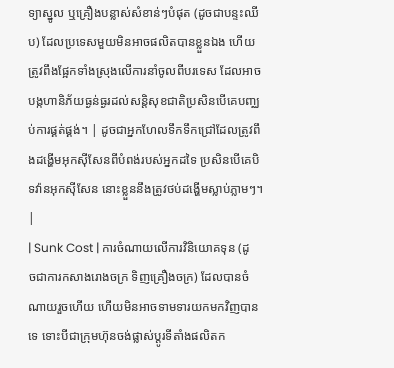ទ្យាស្នូល ឬគ្រឿងបន្លាស់សំខាន់ៗបំផុត (ដូចជាបន្ទះឈីប) ដែលប្រទេសមួយមិនអាចផលិតបានខ្លួនឯង ហើយត្រូវពឹងផ្អែកទាំងស្រុងលើការនាំចូលពីបរទេស ដែលអាចបង្កហានិភ័យធ្ងន់ធ្ងរដល់សន្តិសុខជាតិប្រសិនបើគេបញ្ឈប់ការផ្គត់ផ្គង់។ | ដូចជាអ្នកហែលទឹកទឹកជ្រៅដែលត្រូវពឹងដង្ហើមអុកស៊ីសែនពីបំពង់របស់អ្នកដទៃ ប្រសិនបើគេបិទវ៉ានអុកស៊ីសែន នោះខ្លួននឹងត្រូវថប់ដង្ហើមស្លាប់ភ្លាមៗ។ |
| Sunk Cost | ការចំណាយលើការវិនិយោគទុន (ដូចជាការកសាងរោងចក្រ ទិញគ្រឿងចក្រ) ដែលបានចំណាយរួចហើយ ហើយមិនអាចទាមទារយកមកវិញបានទេ ទោះបីជាក្រុមហ៊ុនចង់ផ្លាស់ប្តូរទីតាំងផលិតក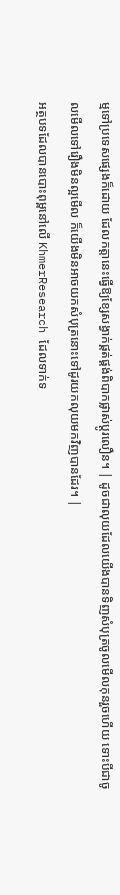ម្មទៅប្រទេសផ្សេងក៏ដោយ ដែលកត្តានេះធ្វើឱ្យខ្សែសង្វាក់ផ្គត់ផ្គង់ពិបាកផ្លាស់ប្តូរលឿន។ | ដូចជាលុយដែលយើងបានទិញសំបុត្រចូលមើលកុនរួចហើយ ទោះបីជាចូលមើលទៅរឿងមិនល្អមើល ក៏យើងមិនអាចយកសំបុត្រនោះទៅដូរយកលុយមកវិញបានដែរ។ |
អត្ថបទដែលបានបោះពុម្ពនៅលើ KhmerResearch ដែលទាក់ទ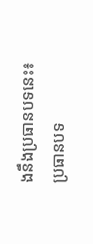ងនឹងប្រធានបទនេះ៖
ប្រធានបទ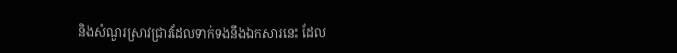និងសំណួរស្រាវជ្រាវដែលទាក់ទងនឹងឯកសារនេះ ដែល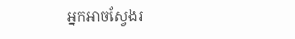អ្នកអាចស្វែងរ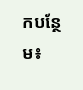កបន្ថែម៖